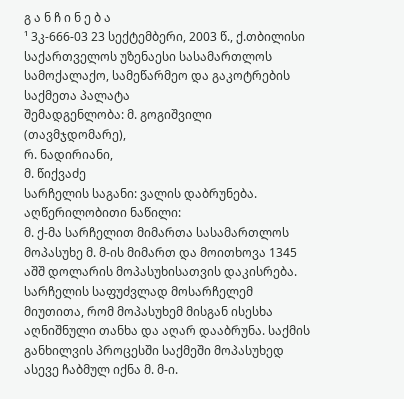გ ა ნ ჩ ი ნ ე ბ ა
¹ 3კ-666-03 23 სექტემბერი, 2003 წ., ქ.თბილისი
საქართველოს უზენაესი სასამართლოს სამოქალაქო, სამეწარმეო და გაკოტრების საქმეთა პალატა
შემადგენლობა: მ. გოგიშვილი (თავმჯდომარე),
რ. ნადირიანი,
მ. წიქვაძე
სარჩელის საგანი: ვალის დაბრუნება.
აღწერილობითი ნაწილი:
მ. ქ-მა სარჩელით მიმართა სასამართლოს მოპასუხე მ. მ-ის მიმართ და მოითხოვა 1345 აშშ დოლარის მოპასუხისათვის დაკისრება. სარჩელის საფუძვლად მოსარჩელემ მიუთითა, რომ მოპასუხემ მისგან ისესხა აღნიშნული თანხა და აღარ დააბრუნა. საქმის განხილვის პროცესში საქმეში მოპასუხედ ასევე ჩაბმულ იქნა მ. მ-ი.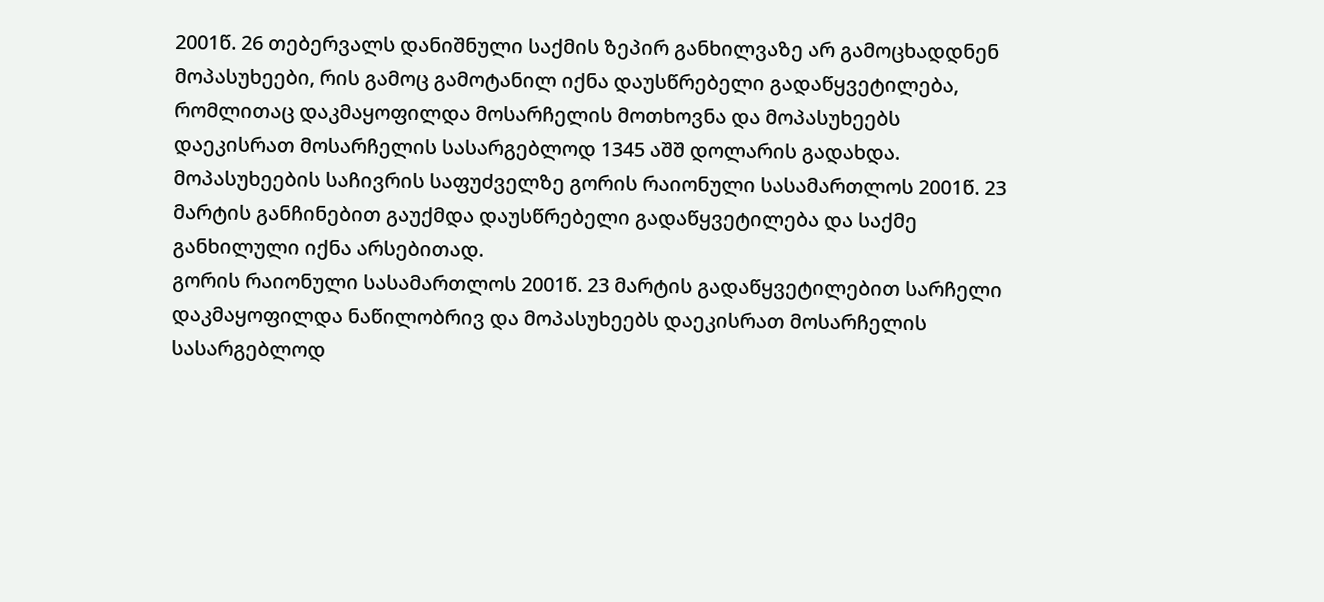2001წ. 26 თებერვალს დანიშნული საქმის ზეპირ განხილვაზე არ გამოცხადდნენ მოპასუხეები, რის გამოც გამოტანილ იქნა დაუსწრებელი გადაწყვეტილება, რომლითაც დაკმაყოფილდა მოსარჩელის მოთხოვნა და მოპასუხეებს დაეკისრათ მოსარჩელის სასარგებლოდ 1345 აშშ დოლარის გადახდა.
მოპასუხეების საჩივრის საფუძველზე გორის რაიონული სასამართლოს 2001წ. 23 მარტის განჩინებით გაუქმდა დაუსწრებელი გადაწყვეტილება და საქმე განხილული იქნა არსებითად.
გორის რაიონული სასამართლოს 2001წ. 23 მარტის გადაწყვეტილებით სარჩელი დაკმაყოფილდა ნაწილობრივ და მოპასუხეებს დაეკისრათ მოსარჩელის სასარგებლოდ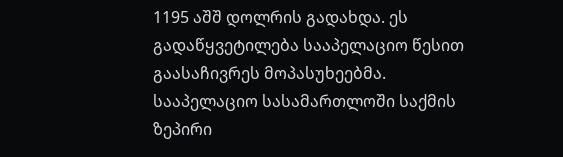1195 აშშ დოლრის გადახდა. ეს გადაწყვეტილება სააპელაციო წესით გაასაჩივრეს მოპასუხეებმა.
სააპელაციო სასამართლოში საქმის ზეპირი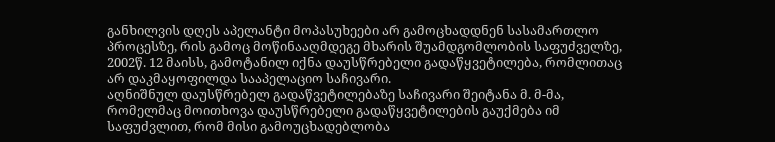განხილვის დღეს აპელანტი მოპასუხეები არ გამოცხადდნენ სასამართლო პროცესზე, რის გამოც მოწინააღმდეგე მხარის შუამდგომლობის საფუძველზე, 2002წ. 12 მაისს, გამოტანილ იქნა დაუსწრებელი გადაწყვეტილება, რომლითაც არ დაკმაყოფილდა სააპელაციო საჩივარი.
აღნიშნულ დაუსწრებელ გადაწვეტილებაზე საჩივარი შეიტანა მ. მ-მა, რომელმაც მოითხოვა დაუსწრებელი გადაწყვეტილების გაუქმება იმ საფუძვლით, რომ მისი გამოუცხადებლობა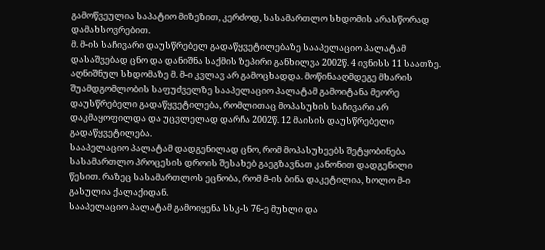გამოწვეულია საპატიო მიზეზით, კერძოდ, სასამართლო სხდომის არასწორად დამახსოვრებით.
მ. მ-ის საჩივარი დაუსწრებელ გადაწყვეტილებაზე სააპელაციო პალატამ დასაშვებად ცნო და დანიშნა საქმის ზეპირი განხილვა 2002წ. 4 ივნისს 11 საათზე. აღნიშნულ სხდომაზე მ. მ-ი კვლავ არ გამოცხადდა. მოწინააღმდეგე მხარის შუამდგომლობის საფუძველზე სააპელაციო პალატამ გამოიტანა მეორე დაუსწრებელი გადაწყვეტილება, რომლითაც მოპასუხის საჩივარი არ დაკმაყოფილდა და უცვლელად დარჩა 2002წ. 12 მაისის დაუსწრებელი გადაწყვეტილება.
სააპელაციო პალატამ დადგენილად ცნო, რომ მოპასუხეებს შეტყობინება სასამართლო პროცესის დროის შესახებ გაეგზავნათ კანონით დადგენილი წესით. რაზეც სასამართლოს ეცნობა, რომ მ-ის ბინა დაკეტილია, ხოლო მ-ი გასულია ქალაქიდან.
სააპელაციო პალატამ გამოიყენა სსკ-ს 76-ე მუხლი და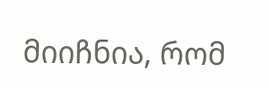მიიჩნია, რომ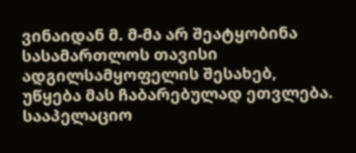ვინაიდან მ. მ-მა არ შეატყობინა სასამართლოს თავისი ადგილსამყოფელის შესახებ, უწყება მას ჩაბარებულად ეთვლება.
სააპელაციო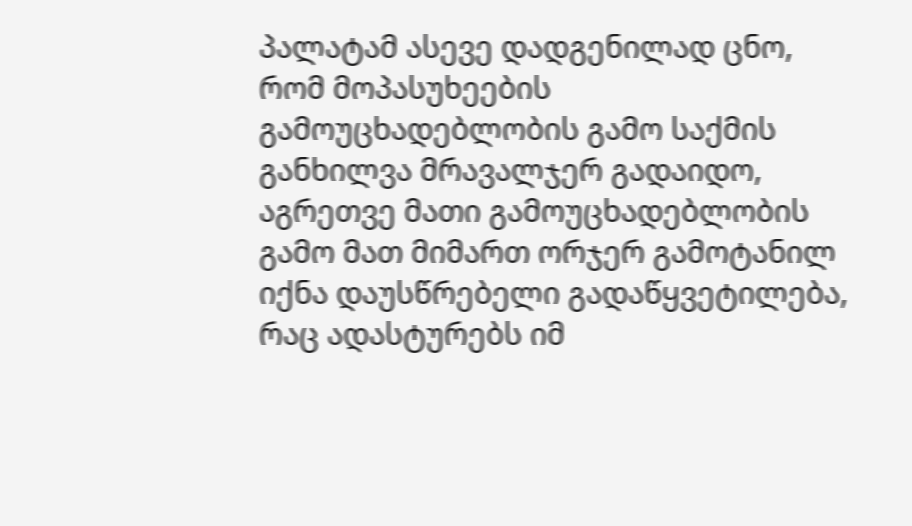პალატამ ასევე დადგენილად ცნო, რომ მოპასუხეების გამოუცხადებლობის გამო საქმის განხილვა მრავალჯერ გადაიდო, აგრეთვე მათი გამოუცხადებლობის გამო მათ მიმართ ორჯერ გამოტანილ იქნა დაუსწრებელი გადაწყვეტილება, რაც ადასტურებს იმ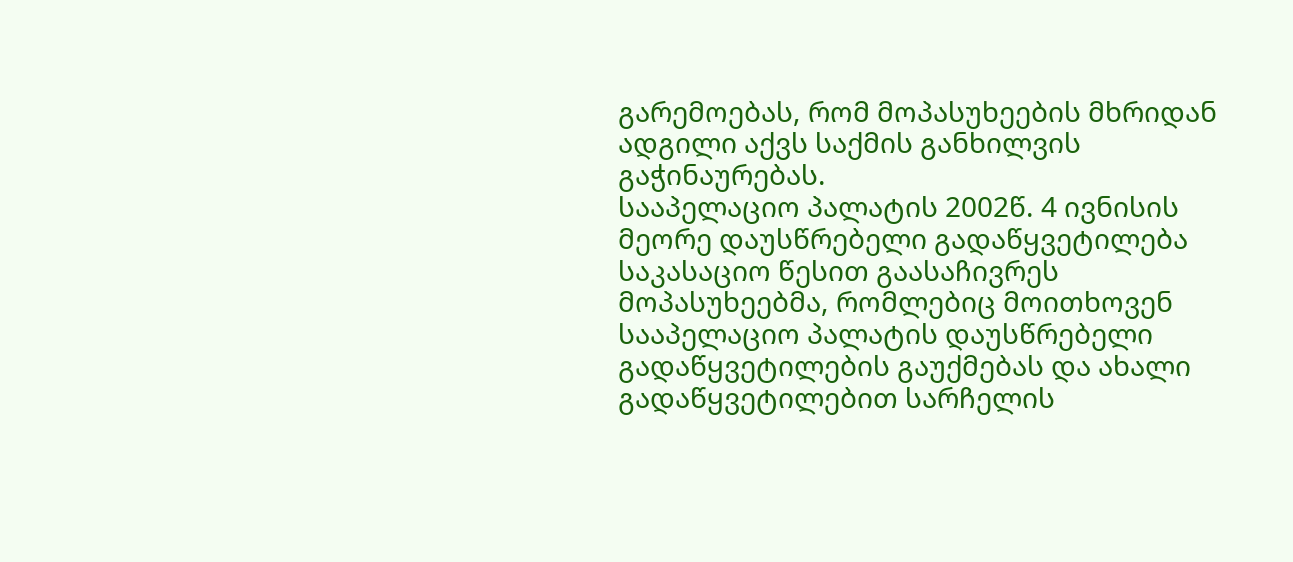გარემოებას, რომ მოპასუხეების მხრიდან ადგილი აქვს საქმის განხილვის გაჭინაურებას.
სააპელაციო პალატის 2002წ. 4 ივნისის მეორე დაუსწრებელი გადაწყვეტილება საკასაციო წესით გაასაჩივრეს მოპასუხეებმა, რომლებიც მოითხოვენ სააპელაციო პალატის დაუსწრებელი გადაწყვეტილების გაუქმებას და ახალი გადაწყვეტილებით სარჩელის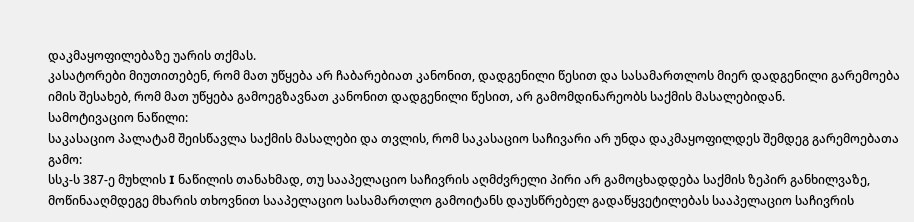დაკმაყოფილებაზე უარის თქმას.
კასატორები მიუთითებენ, რომ მათ უწყება არ ჩაბარებიათ კანონით, დადგენილი წესით და სასამართლოს მიერ დადგენილი გარემოება იმის შესახებ, რომ მათ უწყება გამოეგზავნათ კანონით დადგენილი წესით, არ გამომდინარეობს საქმის მასალებიდან.
სამოტივაციო ნაწილი:
საკასაციო პალატამ შეისწავლა საქმის მასალები და თვლის, რომ საკასაციო საჩივარი არ უნდა დაკმაყოფილდეს შემდეგ გარემოებათა გამო:
სსკ-ს 387-ე მუხლის I ნაწილის თანახმად, თუ სააპელაციო საჩივრის აღმძვრელი პირი არ გამოცხადდება საქმის ზეპირ განხილვაზე, მოწინააღმდეგე მხარის თხოვნით სააპელაციო სასამართლო გამოიტანს დაუსწრებელ გადაწყვეტილებას სააპელაციო საჩივრის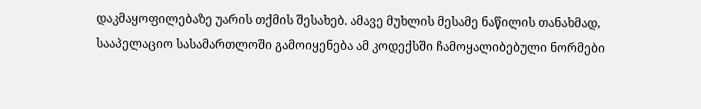დაკმაყოფილებაზე უარის თქმის შესახებ. ამავე მუხლის მესამე ნაწილის თანახმად, სააპელაციო სასამართლოში გამოიყენება ამ კოდექსში ჩამოყალიბებული ნორმები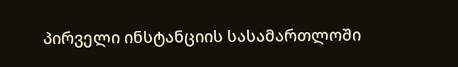პირველი ინსტანციის სასამართლოში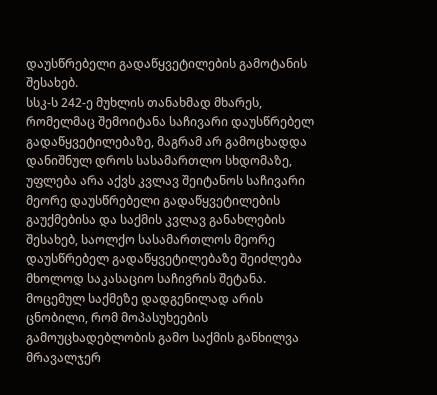დაუსწრებელი გადაწყვეტილების გამოტანის შესახებ.
სსკ-ს 242-ე მუხლის თანახმად მხარეს, რომელმაც შემოიტანა საჩივარი დაუსწრებელ გადაწყვეტილებაზე, მაგრამ არ გამოცხადდა დანიშნულ დროს სასამართლო სხდომაზე, უფლება არა აქვს კვლავ შეიტანოს საჩივარი მეორე დაუსწრებელი გადაწყვეტილების გაუქმებისა და საქმის კვლავ განახლების შესახებ, საოლქო სასამართლოს მეორე დაუსწრებელ გადაწყვეტილებაზე შეიძლება მხოლოდ საკასაციო საჩივრის შეტანა.
მოცემულ საქმეზე დადგენილად არის ცნობილი, რომ მოპასუხეების გამოუცხადებლობის გამო საქმის განხილვა მრავალჯერ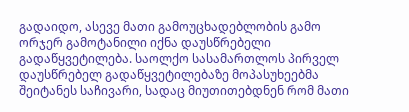გადაიდო, ასევე მათი გამოუცხადებლობის გამო ორჯერ გამოტანილი იქნა დაუსწრებელი გადაწყვეტილება. საოლქო სასამართლოს პირველ დაუსწრებელ გადაწყვეტილებაზე მოპასუხეებმა შეიტანეს საჩივარი, სადაც მიუთითებდნენ რომ მათი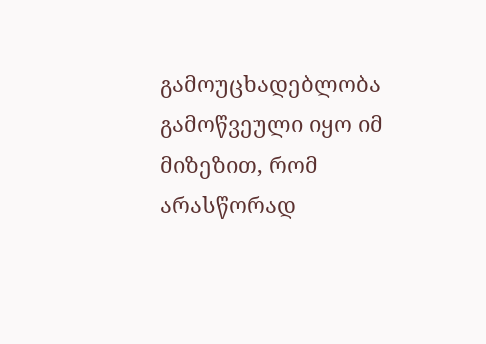გამოუცხადებლობა გამოწვეული იყო იმ მიზეზით, რომ არასწორად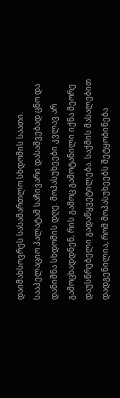დაიმახსოვრეს სასამართლო სხდომის საათი.
სააპელაციო პალატამ საჩივარი დასაშვებად ცნო და დანიშნა სხდომის დღე. მოპასუხეები კვლავ არ გამოცხადდნენ, რის გამოც გამოტანილი იქნა მეორე დაუსწრებელი გადაწყვეტილება. საქმის მასალებით დადგენილია, რომ მოპასუხეებს შეტყობინება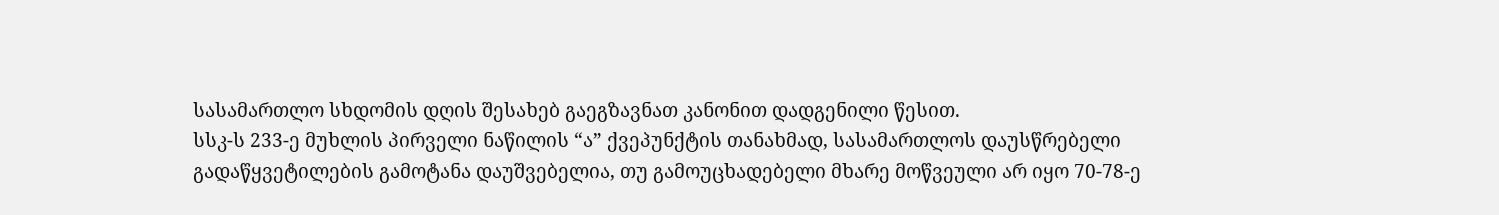სასამართლო სხდომის დღის შესახებ გაეგზავნათ კანონით დადგენილი წესით.
სსკ-ს 233-ე მუხლის პირველი ნაწილის “ა” ქვეპუნქტის თანახმად, სასამართლოს დაუსწრებელი გადაწყვეტილების გამოტანა დაუშვებელია, თუ გამოუცხადებელი მხარე მოწვეული არ იყო 70-78-ე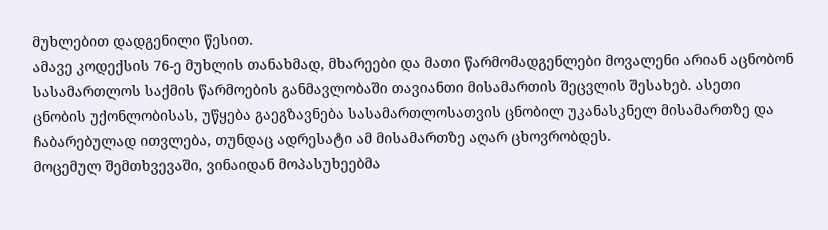მუხლებით დადგენილი წესით.
ამავე კოდექსის 76-ე მუხლის თანახმად, მხარეები და მათი წარმომადგენლები მოვალენი არიან აცნობონ სასამართლოს საქმის წარმოების განმავლობაში თავიანთი მისამართის შეცვლის შესახებ. ასეთი ცნობის უქონლობისას, უწყება გაეგზავნება სასამართლოსათვის ცნობილ უკანასკნელ მისამართზე და ჩაბარებულად ითვლება, თუნდაც ადრესატი ამ მისამართზე აღარ ცხოვრობდეს.
მოცემულ შემთხვევაში, ვინაიდან მოპასუხეებმა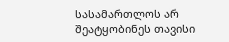სასამართლოს არ შეატყობინეს თავისი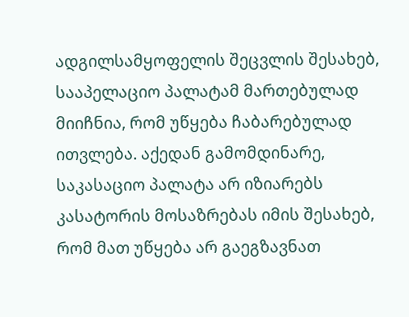ადგილსამყოფელის შეცვლის შესახებ, სააპელაციო პალატამ მართებულად მიიჩნია, რომ უწყება ჩაბარებულად ითვლება. აქედან გამომდინარე, საკასაციო პალატა არ იზიარებს კასატორის მოსაზრებას იმის შესახებ, რომ მათ უწყება არ გაეგზავნათ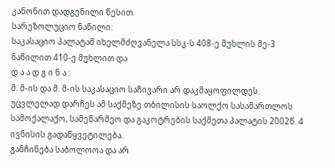კანონით დადგენილი წესით.
სარეზოლუციო ნაწილი:
საკასაციო პალატამ იხელმძღვანელა სსკ-ს 408-ე მუხლის მე-3 ნაწილით 410-ე მუხლით და
დ ა ა დ გ ი ნ ა :
მ. მ-ის და მ. მ-ის საკასაციო საჩივარი არ დაკმაყოფილდეს.
უცვლელად დარჩეს ამ საქმეზე თბილისის საოლქო სასამართლოს სამოქალაქო, სამეწარმეო და გაკოტრების საქმეთა პალატის 2002წ. 4 ივნისის გადაწყვეტილება.
განჩინება საბოლოოა და არ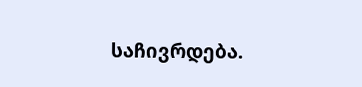საჩივრდება.